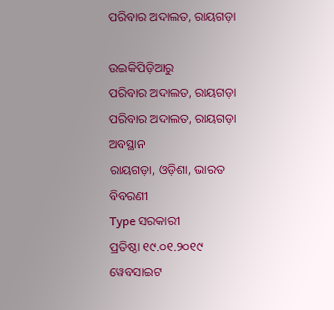ପରିବାର ଅଦାଲତ, ରାୟଗଡ଼ା

ଉଇକିପିଡ଼ିଆ‌ରୁ
ପରିବାର ଅଦାଲତ, ରାୟଗଡ଼ା‌
ପରିବାର ଅଦାଲତ, ରାୟଗଡ଼ା‌
ଅବସ୍ଥାନ
ରାୟଗଡ଼ା, ଓଡ଼ିଶା, ଭାରତ
ବିବରଣୀ
Type ସରକାରୀ
ପ୍ରତିଷ୍ଠା ୧୯.୦୧.୨୦୧୯
ୱେବସାଇଟ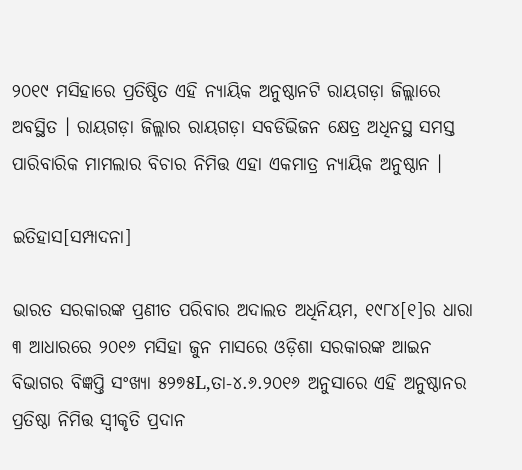୨୦୧୯ ମସିହାରେ ପ୍ରତିଷ୍ଠିତ ଏହି ନ୍ୟାୟିକ ଅନୁଷ୍ଠାନଟି ରାୟଗଡ଼ା ଜିଲ୍ଲାରେ ଅବସ୍ଥିତ । ରାୟଗଡ଼ା ଜିଲ୍ଲାର ରାୟଗଡ଼ା ସବଡିଭିଜନ କ୍ଷେତ୍ର ଅଧିନସ୍ଥ ସମସ୍ତ ପାରିବାରିକ ମାମଲାର ବିଚାର ନିମିତ୍ତ ଏହା ଏକମାତ୍ର ନ୍ୟାୟିକ ଅନୁଷ୍ଠାନ ।

ଇତିହାସ[ସମ୍ପାଦନା]

ଭାରତ ସରକାରଙ୍କ ପ୍ରଣୀତ ପରିବାର ଅଦାଲତ ଅଧିନିୟମ, ୧୯୮୪[୧]ର ଧାରା ୩ ଆଧାରରେ ୨୦୧୬ ମସିହା ଜୁନ ମାସରେ ଓଡ଼ିଶା ସରକାରଙ୍କ ଆଇନ ବିଭାଗର ବିଜ୍ଞପ୍ତି ସଂଖ୍ୟା ୫୨୭୫L,ତା-୪.୬.୨୦୧୬ ଅନୁସାରେ ଏହି ଅନୁଷ୍ଠାନର ପ୍ରତିଷ୍ଠା ନିମିତ୍ତ ସ୍ୱୀକୃତି ପ୍ରଦାନ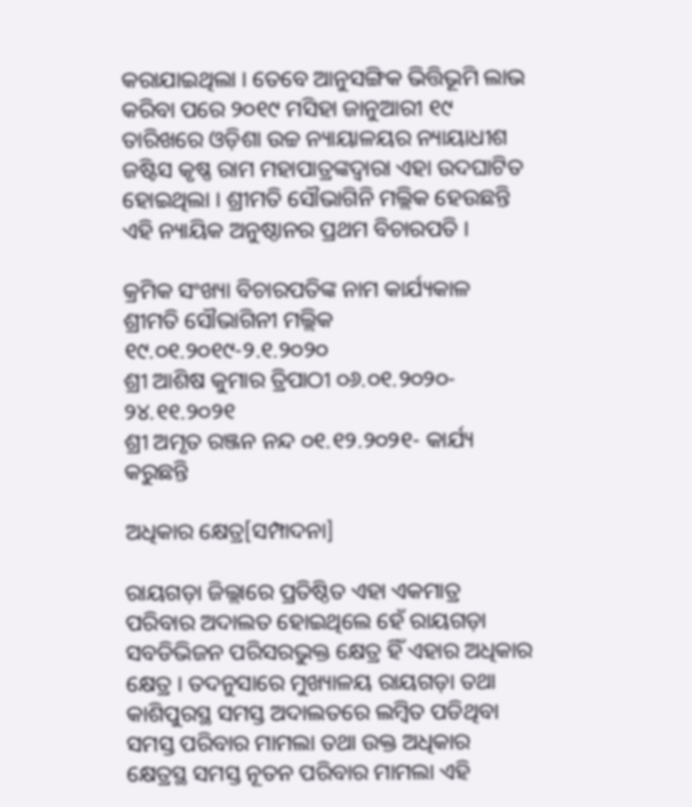କରାଯାଇଥିଲା । ତେବେ ଆନୁସଙ୍ଗିକ ଭିତ୍ତିଭୂମି ଲାଭ କରିବା ପରେ ୨୦୧୯ ମସିହା ଜାନୁଆରୀ ୧୯ ତାରିଖରେ ଓଡ଼ିଶା ଉଚ୍ଚ ନ୍ୟାୟାଳୟର ନ୍ୟାୟାଧୀଶ ଜଷ୍ଟିସ କୃଷ୍ଣ ରାମ ମହାପାତ୍ରଙ୍କଦ୍ୱାରା ଏହା ଉଦଘାଟିତ ହୋଇଥିଲା । ଶ୍ରୀମତି ସୌଭାଗିନି ମଲ୍ଲିକ ହେଉଛନ୍ତି ଏହି ନ୍ୟାୟିକ ଅନୁଷ୍ଠାନର ପ୍ରଥମ ବିଚାରପତି ।

କ୍ରମିକ ସଂଖ୍ୟା ବିଚାରପତିଙ୍କ ନାମ କାର୍ଯ୍ୟକାଳ
ଶ୍ରୀମତି ସୌଭାଗିନୀ ମଲ୍ଲିକ ୧୯.୦୧.୨୦୧୯-୨.୧.୨୦୨୦
ଶ୍ରୀ ଆଶିଷ କୁମାର ତ୍ରିପାଠୀ ୦୬.୦୧.୨୦୨୦- ୨୪.୧୧.୨୦୨୧
ଶ୍ରୀ ଅମୃତ ରଞ୍ଜନ ନନ୍ଦ ୦୧.୧୨.୨୦୨୧- କାର୍ଯ୍ୟ କରୁଛନ୍ତି

ଅଧିକାର କ୍ଷେତ୍ର[ସମ୍ପାଦନା]

ରାୟଗଡ଼ା ଜିଲ୍ଲାରେ ପ୍ରତିଷ୍ଠିତ ଏହା ଏକମାତ୍ର ପରିବାର ଅଦାଲତ ହୋଇଥିଲେ ହେଁ ରାୟଗଡ଼ା ସବଡିଭିଜନ ପରିସରଭୁକ୍ତ କ୍ଷେତ୍ର ହିଁ ଏହାର ଅଧିକାର କ୍ଷେତ୍ର । ତଦନୁସାରେ ମୁଖ୍ୟାଳୟ ରାୟଗଡ଼ା ତଥା କାଶିପୁରସ୍ଥ ସମସ୍ତ ଅଦାଲତରେ ଲମ୍ବିତ ପଡିଥିବା ସମସ୍ତ ପରିବାର ମାମଲା ତଥା ଉକ୍ତ ଅଧିକାର କ୍ଷେତ୍ରସ୍ଥ ସମସ୍ତ ନୂତନ ପରିବାର ମାମଲା ଏହି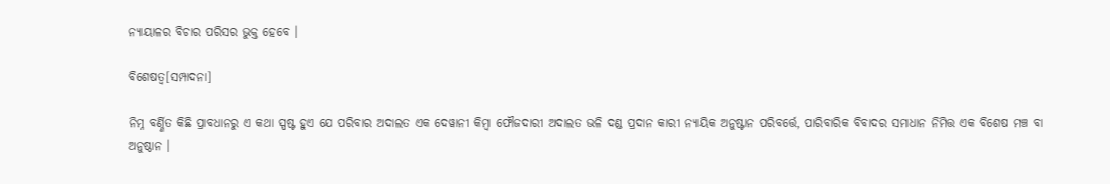ନ୍ୟାୟାଳର ବିଚାର ପରିସର ଭୁକ୍ତ ହେବେ ।

ବିଶେଷତ୍ୱ[ସମ୍ପାଦନା]

ନିମ୍ନ ବର୍ଣ୍ଣିତ କିଛି ପ୍ରାବଧାନରୁ ଏ କଥା ସ୍ପଷ୍ଟ ହୁଏ ଯେ ପରିବାର ଅଦାଲତ ଏକ ଦେୱାନୀ କିମ୍ବା ଫୌଜଦାରୀ ଅଦାଲତ ଭଳି ଦଣ୍ଡ ପ୍ରଦାନ କାରୀ ନ୍ୟାୟିକ ଅନୁଷ୍ଟାନ ପରିବର୍ତ୍ତେ, ପାରିବାରିକ ବିବାଦର ସମାଧାନ ନିମିତ୍ତ ଏକ ବିଶେଷ ମଞ୍ଚ ବା ଅନୁଷ୍ଠାନ ।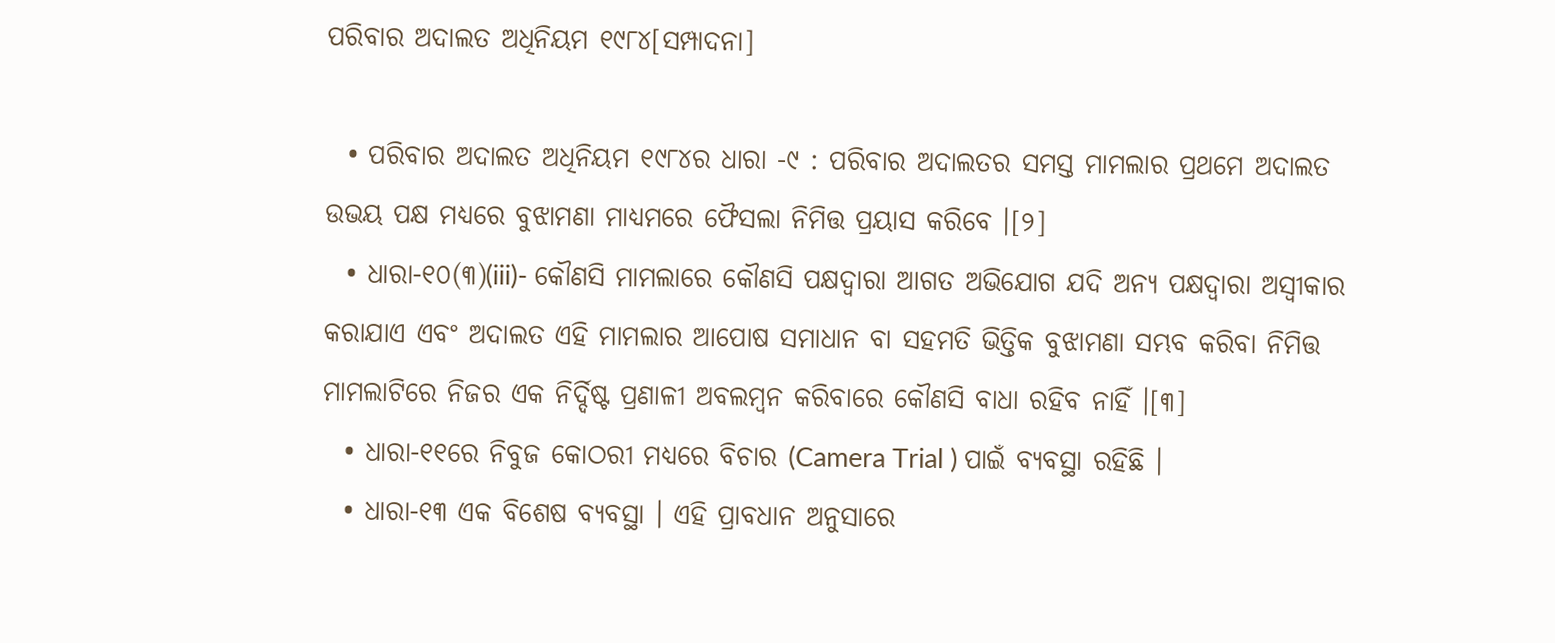ପରିବାର ଅଦାଲତ ଅଧିନିୟମ ୧୯୮୪[ସମ୍ପାଦନା]

  • ପରିବାର ଅଦାଲତ ଅଧିନିୟମ ୧୯୮୪ର ଧାରା -୯ : ପରିବାର ଅଦାଲତର ସମସ୍ତ ମାମଲାର ପ୍ରଥମେ ଅଦାଲତ ଉଭୟ ପକ୍ଷ ମଧ୍ୟରେ ବୁଝାମଣା ମାଧ୍ୟମରେ ଫୈସଲା ନିମିତ୍ତ ପ୍ରୟାସ କରିବେ ।[୨]
  • ଧାରା-୧୦(୩)(iii)- କୌଣସି ମାମଲାରେ କୌଣସି ପକ୍ଷଦ୍ୱାରା ଆଗତ ଅଭିଯୋଗ ଯଦି ଅନ୍ୟ ପକ୍ଷଦ୍ୱାରା ଅସ୍ୱୀକାର କରାଯାଏ ଏବଂ ଅଦାଲତ ଏହି ମାମଲାର ଆପୋଷ ସମାଧାନ ବା ସହମତି ଭିତ୍ତିକ ବୁଝାମଣା ସମ୍ଭବ କରିବା ନିମିତ୍ତ ମାମଲାଟିରେ ନିଜର ଏକ ନିର୍ଦ୍ଦିଷ୍ଟ ପ୍ରଣାଳୀ ଅବଲମ୍ବନ କରିବାରେ କୌଣସି ବାଧା ରହିବ ନାହିଁ ।[୩]
  • ଧାରା-୧୧ରେ ନିବୁଜ କୋଠରୀ ମଧ୍ୟରେ ବିଚାର (Camera Trial ) ପାଇଁ ବ୍ୟବସ୍ଥା ରହିଛି ।
  • ଧାରା-୧୩ ଏକ ବିଶେଷ ବ୍ୟବସ୍ଥା । ଏହି ପ୍ରାବଧାନ ଅନୁସାରେ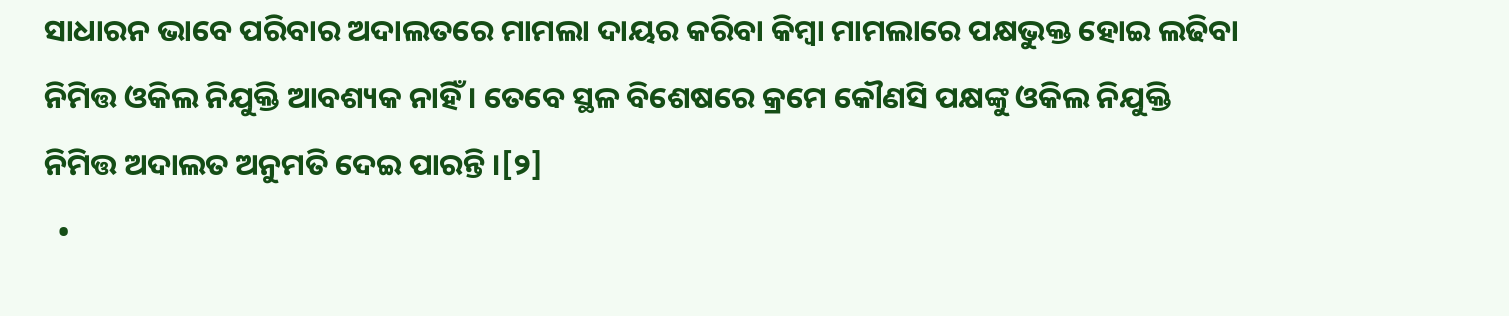ସାଧାରନ ଭାବେ ପରିବାର ଅଦାଲତରେ ମାମଲା ଦାୟର କରିବା କିମ୍ବା ମାମଲାରେ ପକ୍ଷଭୁକ୍ତ ହୋଇ ଲଢିବା ନିମିତ୍ତ ଓକିଲ ନିଯୁକ୍ତି ଆବଶ୍ୟକ ନାହିଁ । ତେବେ ସ୍ଥଳ ବିଶେଷରେ କ୍ରମେ କୌଣସି ପକ୍ଷଙ୍କୁ ଓକିଲ ନିଯୁକ୍ତି ନିମିତ୍ତ ଅଦାଲତ ଅନୁମତି ଦେଇ ପାରନ୍ତି ।[୨]
  •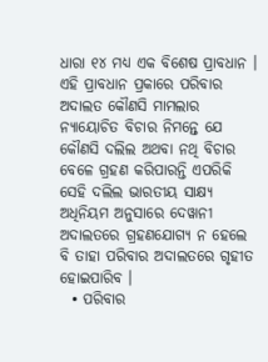ଧାରା ୧୪ ମଧ୍ୟ ଏକ ବିଶେଷ ପ୍ରାବଧାନ । ଏହି ପ୍ରାବଧାନ ପ୍ରକାରେ ପରିବାର ଅଦାଲତ କୌଣସି ମାମଲାର ନ୍ୟାୟୋଚିତ ବିଚାର ନିମନ୍ତେ ଯେ କୌଣସି ଦଲିଲ ଅଥବା ନଥି ବିଚାର ବେଳେ ଗ୍ରହଣ କରିପାରନ୍ତି ଏପରିକି ସେହି ଦଲିଲ ଭାରତୀୟ ସାକ୍ଷ୍ୟ ଅଧିନିୟମ ଅନୁସାରେ ଦେୱାନୀ ଅଦାଲତରେ ଗ୍ରହଣଯୋଗ୍ୟ ନ ହେଲେ ବି ତାହା ପରିବାର ଅଦାଲତରେ ଗୃହୀତ ହୋଇପାରିବ ।
  • ପରିବାର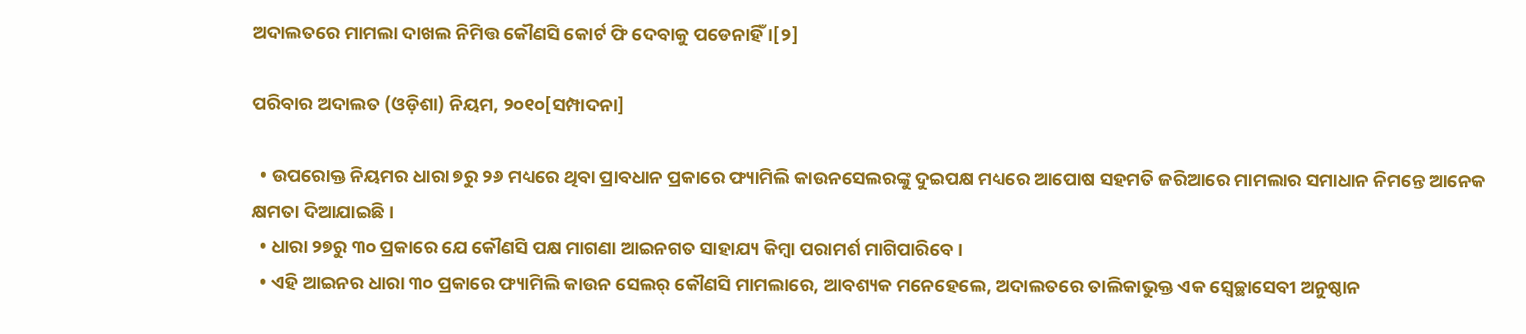ଅଦାଲତରେ ମାମଲା ଦାଖଲ ନିମିତ୍ତ କୌଣସି କୋର୍ଟ ଫି ଦେବାକୁ ପଡେନାହିଁ ।[୨]

ପରିବାର ଅଦାଲତ (ଓଡ଼ିଶା) ନିୟମ, ୨୦୧୦[ସମ୍ପାଦନା]

  • ଉପରୋକ୍ତ ନିୟମର ଧାରା ୭ରୁ ୨୬ ମଧ୍ୟରେ ଥିବା ପ୍ରାବଧାନ ପ୍ରକାରେ ଫ୍ୟାମିଲି କାଉନସେଲରଙ୍କୁ ଦୁଇପକ୍ଷ ମଧ୍ୟରେ ଆପୋଷ ସହମତି ଜରିଆରେ ମାମଲାର ସମାଧାନ ନିମନ୍ତେ ଆନେକ କ୍ଷମତା ଦିଆଯାଇଛି ।
  • ଧାରା ୨୭ରୁ ୩୦ ପ୍ରକାରେ ଯେ କୌଣସି ପକ୍ଷ ମାଗଣା ଆଇନଗତ ସାହାଯ୍ୟ କିମ୍ବା ପରାମର୍ଶ ମାଗିପାରିବେ ।
  • ଏହି ଆଇନର ଧାରା ୩୦ ପ୍ରକାରେ ଫ୍ୟାମିଲି କାଉନ ସେଲର୍ କୌଣସି ମାମଲାରେ, ଆବଶ୍ୟକ ମନେହେଲେ, ଅଦାଲତରେ ତାଲିକାଭୁକ୍ତ ଏକ ସ୍ୱେଚ୍ଛାସେବୀ ଅନୁଷ୍ଠାନ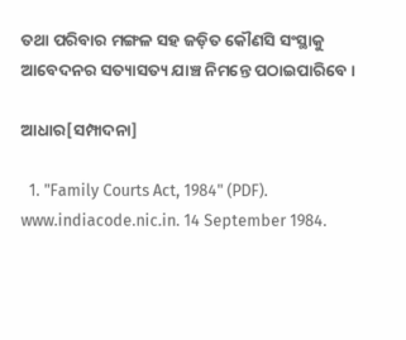ତଥା ପରିବାର ମଙ୍ଗଳ ସହ ଜଡ଼ିତ କୌଣସି ସଂସ୍ଥାକୁ ଆବେଦନର ସତ୍ୟାସତ୍ୟ ଯାଞ୍ଚ ନିମନ୍ତେ ପଠାଇପାରିବେ ।

ଆଧାର[ସମ୍ପାଦନା]

  1. "Family Courts Act, 1984" (PDF). www.indiacode.nic.in. 14 September 1984.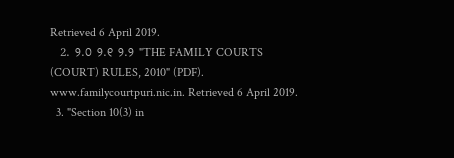Retrieved 6 April 2019.
  2. ୨.୦ ୨.୧ ୨.୨ "THE FAMILY COURTS (COURT) RULES, 2010" (PDF). www.familycourtpuri.nic.in. Retrieved 6 April 2019.
  3. "Section 10(3) in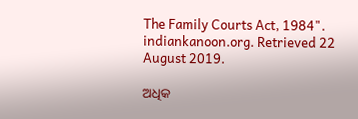The Family Courts Act, 1984". indiankanoon.org. Retrieved 22 August 2019.

ଅଧିକ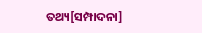ତଥ୍ୟ[ସମ୍ପାଦନା]